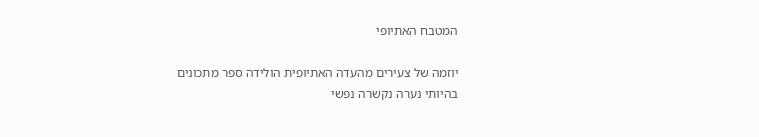המטבח האתיופי

יוזמה של צעירים מהעדה האתיופית הולידה ספר מתכונים
בהיותי נערה נקשרה נפשי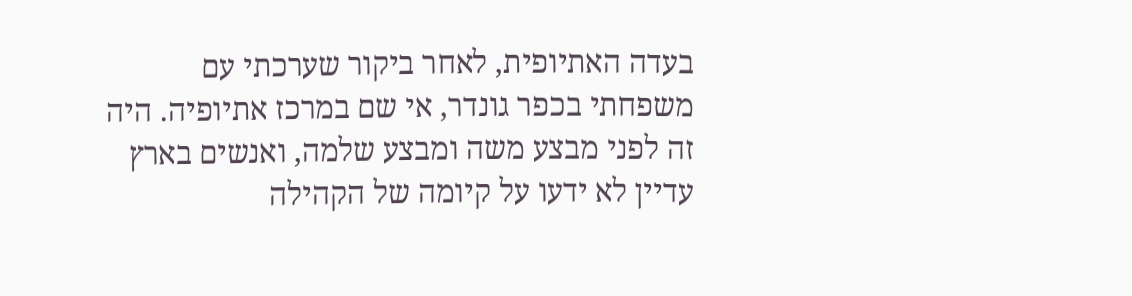בעדה האתיופית, לאחר ביקור שערכתי עם משפחתי בכפר גונדר, אי שם במרכז אתיופיה. היה זה לפני מבצע משה ומבצע שלמה, ואנשים בארץ עדיין לא ידעו על קיומה של הקהילה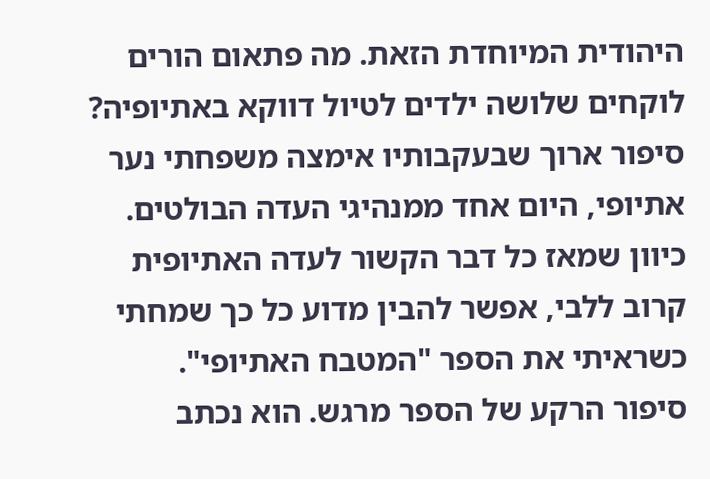היהודית המיוחדת הזאת. מה פתאום הורים לוקחים שלושה ילדים לטיול דווקא באתיופיה? סיפור ארוך שבעקבותיו אימצה משפחתי נער אתיופי, היום אחד ממנהיגי העדה הבולטים. כיוון שמאז כל דבר הקשור לעדה האתיופית קרוב ללבי, אפשר להבין מדוע כל כך שמחתי כשראיתי את הספר "המטבח האתיופי".
סיפור הרקע של הספר מרגש. הוא נכתב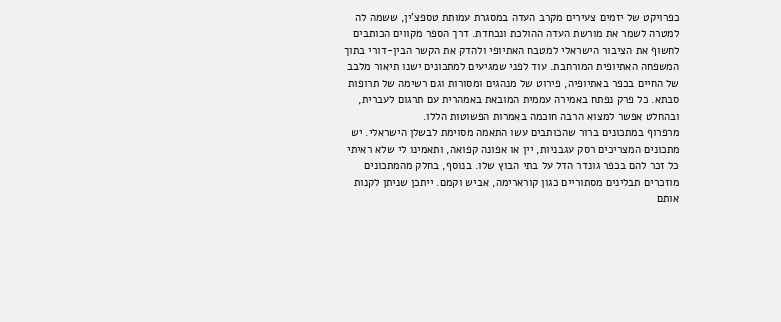כפרויקט של יזמים צעירים מקרב העדה במסגרת עמותת טספצ'ין, ששמה לה למטרה לשמר את מורשת העדה ההולכת ונכחדת. דרך הספר מקווים הכותבים לחשוף את הציבור הישראלי למטבח האתיופי ולהדק את הקשר הבין-דורי בתוך המשפחה האתיופית המורחבת. עוד לפני שמגיעים למתכונים ישנו תיאור מלבב של החיים בכפר באתיופיה, פירוט של מנהגים ומסורות וגם רשימה של תרופות סבתא. כל פרק נפתח באמירה עממית המובאת באמהרית עם תרגום לעברית, ובהחלט אפשר למצוא הרבה חוכמה באמרות הפשוטות הללו.
מרפרוף במתכונים ברור שהכותבים עשו התאמה מסוימת לבשלן הישראלי. יש מתכונים המצריכים רסק עגבניות, יין או אפונה קפואה, ותאמינו לי שלא ראיתי כל זכר להם בכפר גונדר הדל על בתי הבוץ שלו. בנוסף, בחלק מהמתכונים מוזכרים תבלינים מסתוריים כגון קורארימה, אביש וקמם. ייתכן שניתן לקנות אותם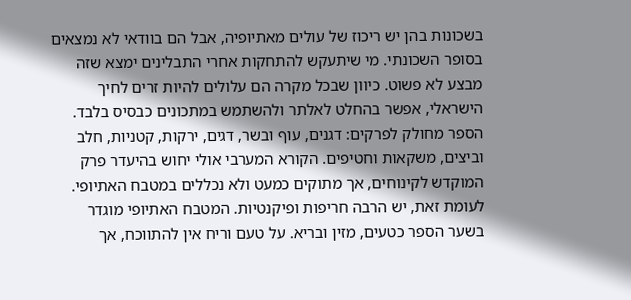בשכונות בהן יש ריכוז של עולים מאתיופיה, אבל הם בוודאי לא נמצאים בסופר השכונתי. מי שיתעקש להתחקות אחרי התבלינים ימצא שזה מבצע לא פשוט. כיוון שבכל מקרה הם עלולים להיות זרים לחיך הישראלי, אפשר בהחלט לאלתר ולהשתמש במתכונים כבסיס בלבד.
הספר מחולק לפרקים: דגנים, עוף ובשר, דגים, ירקות, קטניות, חלב וביצים, משקאות וחטיפים. הקורא המערבי אולי יחוש בהיעדר פרק המוקדש לקינוחים, אך מתוקים כמעט ולא נכללים במטבח האתיופי. לעומת זאת, יש הרבה חריפות ופיקנטיות. המטבח האתיופי מוגדר בשער הספר כטעים, מזין ובריא. על טעם וריח אין להתווכח, אך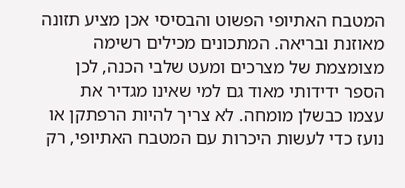המטבח האתיופי הפשוט והבסיסי אכן מציע תזונה מאוזנת ובריאה. המתכונים מכילים רשימה מצומצמת של מצרכים ומעט שלבי הכנה, לכן הספר ידידותי מאוד גם למי שאינו מגדיר את עצמו כבשלן מומחה. לא צריך להיות הרפתקן או נועז כדי לעשות היכרות עם המטבח האתיופי, רק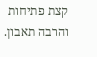קצת פתיחות והרבה תאבון.